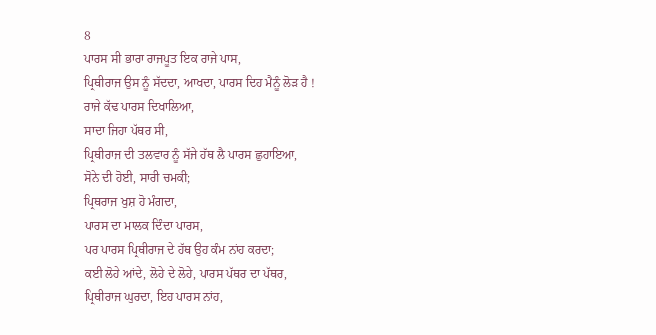8
ਪਾਰਸ ਸੀ ਭਾਰਾ ਰਾਜਪੂਤ ਇਕ ਰਾਜੇ ਪਾਸ,
ਪ੍ਰਿਥੀਰਾਜ ਉਸ ਨੂੰ ਸੱਦਦਾ, ਆਖਦਾ, ਪਾਰਸ ਦਿਹ ਮੈਨੂੰ ਲੋੜ ਹੈ !
ਰਾਜੇ ਕੱਢ ਪਾਰਸ ਦਿਖਾਲਿਆ,
ਸਾਦਾ ਜਿਹਾ ਪੱਥਰ ਸੀ,
ਪ੍ਰਿਥੀਰਾਜ ਦੀ ਤਲਵਾਰ ਨੂੰ ਸੱਜੇ ਹੱਥ ਲੈ ਪਾਰਸ ਛੁਹਾਇਆ,
ਸੋਨੇ ਦੀ ਹੋਈ, ਸਾਰੀ ਚਮਕੀ;
ਪ੍ਰਿਥਰਾਜ ਖੁਸ਼ ਹੋ ਮੰਗਦਾ,
ਪਾਰਸ ਦਾ ਮਾਲਕ ਦਿੰਦਾ ਪਾਰਸ,
ਪਰ ਪਾਰਸ ਪ੍ਰਿਥੀਰਾਜ ਦੇ ਹੱਥ ਉਹ ਕੰਮ ਨਾਂਹ ਕਰਦਾ;
ਕਈ ਲੋਹੇ ਆਂਦੇ, ਲੋਹੇ ਦੇ ਲੋਹੇ, ਪਾਰਸ ਪੱਥਰ ਦਾ ਪੱਥਰ,
ਪ੍ਰਿਥੀਰਾਜ ਘੁਰਦਾ, ਇਹ ਪਾਰਸ ਨਾਂਹ,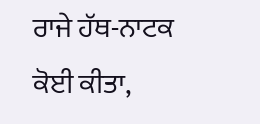ਰਾਜੇ ਹੱਥ-ਨਾਟਕ ਕੋਈ ਕੀਤਾ,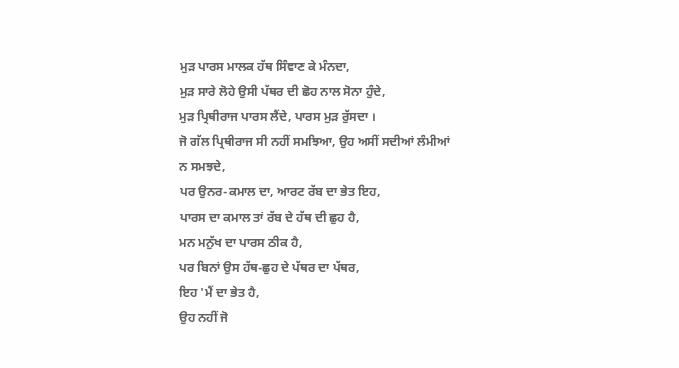ਮੁੜ ਪਾਰਸ ਮਾਲਕ ਹੱਥ ਸਿੰਞਾਣ ਕੇ ਮੰਨਦਾ,
ਮੁੜ ਸਾਰੇ ਲੋਹੇ ਉਸੀ ਪੱਥਰ ਦੀ ਛੋਹ ਨਾਲ ਸੋਨਾ ਹੁੰਦੇ,
ਮੁੜ ਪ੍ਰਿਥੀਰਾਜ ਪਾਰਸ ਲੈਂਦੇ, ਪਾਰਸ ਮੁੜ ਰੁੱਸਦਾ ।
ਜੋ ਗੱਲ ਪ੍ਰਿਥੀਰਾਜ ਸੀ ਨਹੀਂ ਸਮਝਿਆ, ਉਹ ਅਸੀਂ ਸਦੀਆਂ ਲੰਮੀਆਂ
ਨ ਸਮਝਦੇ,
ਪਰ ਉਨਰ-ਕਮਾਲ ਦਾ, ਆਰਟ ਰੱਬ ਦਾ ਭੇਤ ਇਹ,
ਪਾਰਸ ਦਾ ਕਮਾਲ ਤਾਂ ਰੱਬ ਦੇ ਹੱਥ ਦੀ ਛੁਹ ਹੈ,
ਮਨ ਮਨੁੱਖ ਦਾ ਪਾਰਸ ਠੀਕ ਹੈ,
ਪਰ ਬਿਨਾਂ ਉਸ ਹੱਥ-ਛੁਹ ਦੇ ਪੱਥਰ ਦਾ ਪੱਥਰ,
ਇਹ 'ਮੈਂ ਦਾ ਭੇਤ ਹੈ,
ਉਹ ਨਹੀਂ ਜੋ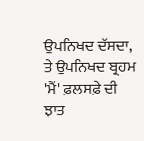ਉਪਨਿਖਦ ਦੱਸਦਾ,
ਤੇ ਉਪਨਿਖਦ ਬ੍ਰਹਮ 'ਮੈਂ' ਫ਼ਲਸਫ਼ੇ ਦੀ ਝਾਤ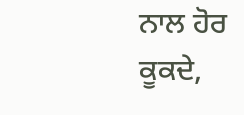ਨਾਲ ਹੋਰ ਕੂਕਦੇ,